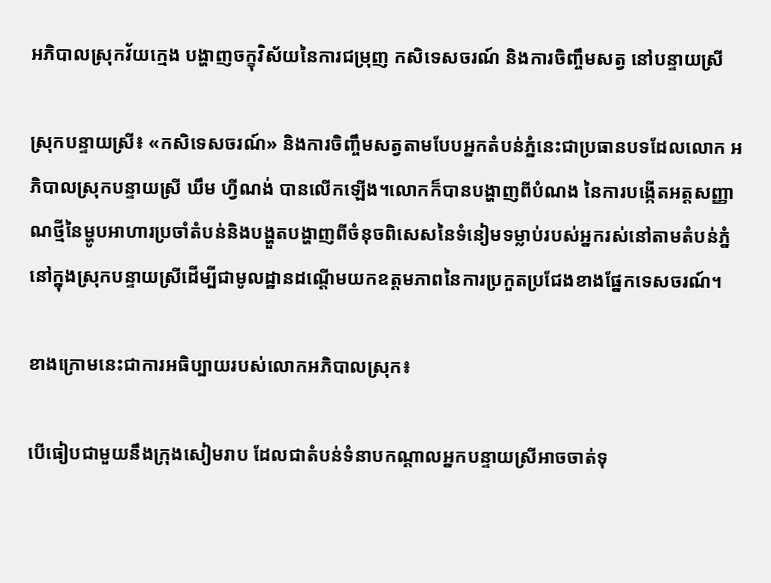អភិបាលស្រុកវ័យក្មេង បង្ហាញចក្ខុវិស័យនៃការជម្រុញ កសិទេសចរណ៍ និងការចិញ្ចឹមសត្វ នៅបន្ទាយស្រី

ស្រុកបន្ទាយស្រី៖ «កសិទេសចរណ៍» និងការចិញ្ចឹមសត្វតាមបែបអ្នកតំបន់ភ្នំនេះជាប្រធានបទដែលលោក អភិបាលស្រុកបន្ទាយស្រី ឃឹម ហ្វីណង់ បានលើកឡើង។លោកក៏បានបង្ហាញពីបំណង នៃការបង្កើតអត្តសញ្ញាណថ្មីនៃម្ហូបអាហារប្រចាំតំបន់និងបង្ហួតបង្ហាញពីចំនុចពិសេសនៃទំនៀមទម្លាប់របស់អ្នករស់នៅតាមតំបន់ភ្នំនៅក្នុងស្រុកបន្ទាយស្រីដើម្បីជាមូលដ្ឋានដណ្តើមយកឧត្តមភាពនៃការប្រកួតប្រជែងខាងផ្នែកទេសចរណ៍។

ខាងក្រោមនេះជាការអធិប្បាយរបស់លោកអភិបាលស្រុក៖

បើធៀបជាមួយនឹងក្រុងសៀមរាប ដែលជាតំបន់ទំនាបកណ្តាលអ្នកបន្ទាយស្រីអាចចាត់ទុ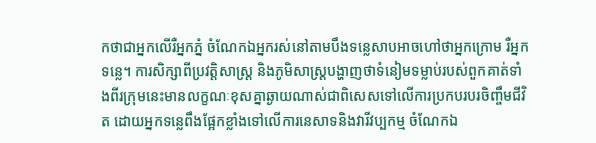កថាជាអ្នកលើរឺអ្នកភ្នំ ចំណែកឯអ្នករស់នៅតាមបឹងទន្លេសាបអាចហៅថាអ្នកក្រោម រឺអ្នកទន្លេ។ ការសិក្សាពីប្រវត្តិសាស្ត្រ និងភូមិសាស្ត្របង្ហាញថាទំនៀមទម្លាប់របស់ពួកគាត់ទាំងពីរក្រុមនេះមានលក្ខណៈខុសគ្នាឆ្ងាយណាស់ជាពិសេសទៅលើការប្រកបរបរចិញ្ចឹមជីវិត ដោយអ្នកទន្លេពឹងផ្អែកខ្លាំងទៅលើការនេសាទនិងវារីវប្បកម្ម ចំណែកឯ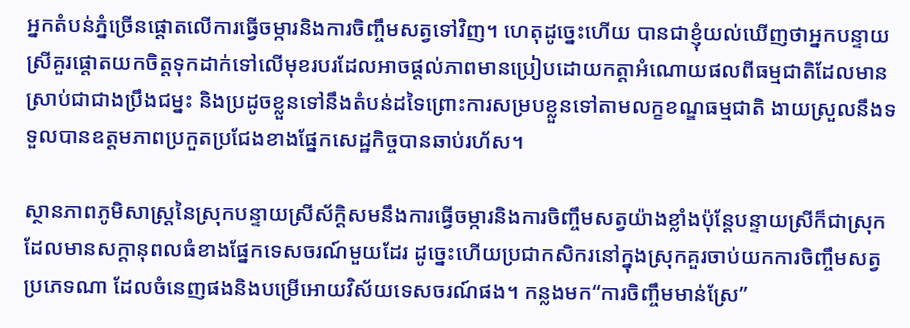អ្នកតំបន់ភ្នំច្រើនផ្តោតលើការធ្វើចម្ការនិងការចិញ្ចឹមសត្វទៅវិញ។ ហេតុដូច្នេះហើយ បានជាខ្ញុំយល់ឃើញថាអ្នកបន្ទាយស្រីគួរផ្តោតយកចិត្តទុកដាក់ទៅលើមុខរបរដែលអាចផ្តល់ភាពមានប្រៀបដោយកត្តាអំណោយផលពីធម្មជាតិដែលមានស្រាប់ជាជាងប្រឹងជម្នះ និងប្រដូចខ្លួនទៅនឹងតំបន់ដទៃព្រោះការសម្របខ្លួនទៅតាមលក្ខខណ្ឌធម្មជាតិ ងាយស្រួលនឹងទទួលបានឧត្តមភាពប្រកួតប្រជែងខាងផ្នែកសេដ្ឋកិច្ចបានឆាប់រហ័ស។

ស្ថានភាពភូមិសាស្ត្រនៃស្រុកបន្ទាយស្រីស័ក្តិសមនឹងការធ្វើចម្ការនិងការចិញ្ចឹមសត្វយ៉ាងខ្លាំងប៉ុន្តែបន្ទាយស្រីក៏ជាស្រុកដែលមានសក្តានុពលធំខាងផ្នែកទេសចរណ៍មួយដែរ ដូច្នេះហើយប្រជាកសិករនៅក្នុងស្រុកគួរចាប់យកការចិញ្ចឹមសត្វប្រភេទណា ដែលចំនេញផងនិងបម្រើអោយវិស័យទេសចរណ៍ផង។ កន្លងមក“ការចិញ្ចឹមមាន់ស្រែ”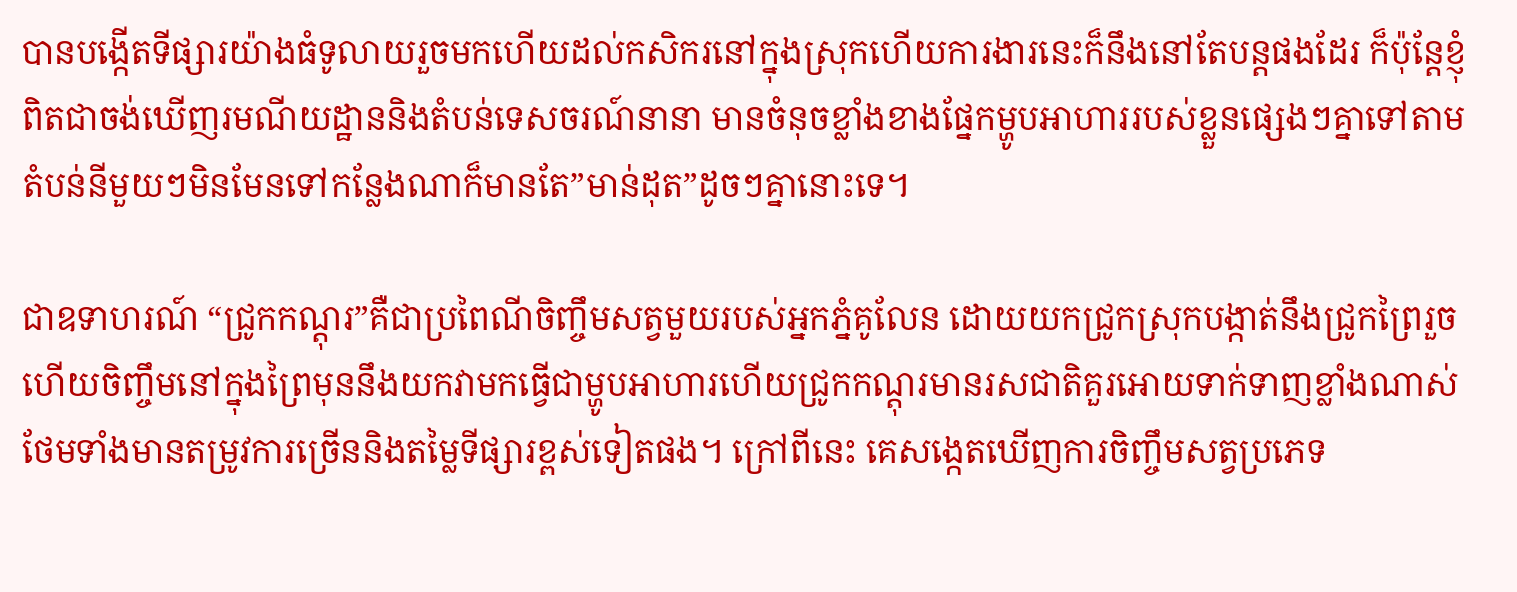បានបង្កើតទីផ្សារយ៉ាងធំទូលាយរួចមកហើយដល់កសិករនៅក្នុងស្រុកហើយការងារនេះក៏នឹងនៅតែបន្តផងដែរ ក៏ប៉ុន្តែខ្ញុំពិតជាចង់ឃើញរមណីយដ្ឋាននិងតំបន់ទេសចរណ៍នានា មានចំនុចខ្លាំងខាងផ្នែកម្ហូបអាហាររបស់ខ្លួនផ្សេងៗគ្នាទៅតាមតំបន់នីមួយៗមិនមែនទៅកន្លែងណាក៏មានតែ”មាន់ដុត”ដូចៗគ្នានោះទេ។

ជាឧទាហរណ៍ “ជ្រូកកណ្តុរ”គឺជាប្រពៃណីចិញ្ចឹមសត្វមួយរបស់អ្នកភ្នំគូលែន ដោយយកជ្រូកស្រុកបង្កាត់នឹងជ្រូកព្រៃរួចហើយចិញ្ចឹមនៅក្នុងព្រៃមុននឹងយកវាមកធ្វើជាម្ហូបអាហារហើយជ្រូកកណ្តុរមានរសជាតិគួរអោយទាក់ទាញខ្លាំងណាស់ ថែមទាំងមានតម្រូវការច្រើននិងតម្លៃទីផ្សារខ្ពស់ទៀតផង។ ក្រៅពីនេះ គេសង្កេតឃើញការចិញ្ចឹមសត្វប្រភេទ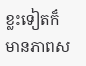ខ្លះទៀតក៏មានភាពស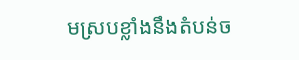មស្របខ្លាំងនឹងតំបន់ច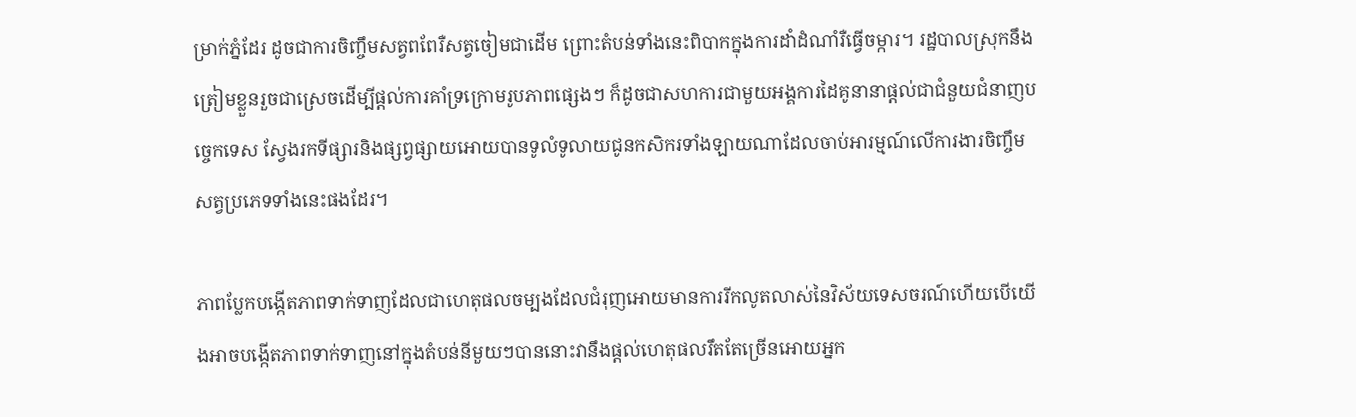ម្រាក់ភ្នំដែរ ដូចជាការចិញ្ចឹមសត្វពពែរឺសត្វចៀមជាដើម ព្រោះតំបន់ទាំងនេះពិបាកក្នុងការដាំដំណាំរឺធ្វើចម្ការ។ រដ្ឋបាលស្រុកនឹងត្រៀមខ្លួនរួចជាស្រេចដើម្បីផ្តល់ការគាំទ្រក្រោមរូបភាពផ្សេងៗ ក៏ដូចជាសហការជាមួយអង្គការដៃគូនានាផ្តល់ជាជំនួយជំនាញបច្ចេកទេស ស្វែងរកទីផ្សារនិងផ្សព្វផ្សាយអោយបានទូលំទូលាយជូនកសិករទាំងឡាយណាដែលចាប់អារម្មណ៍លើការងារចិញ្ចឹមសត្វប្រភេទទាំងនេះផងដែរ។

ភាពប្លែកបង្កើតភាពទាក់ទាញដែលជាហេតុផលចម្បងដែលជំរុញអោយមានការរីកលូតលាស់នៃវិស័យទេសចរណ៍ហើយបើយើងអាចបង្កើតភាពទាក់ទាញនៅក្នុងតំបន់នីមួយៗបាននោះវានឹងផ្តល់ហេតុផលរឹតតែច្រើនអោយអ្នក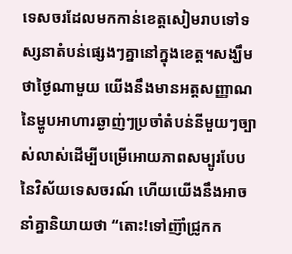ទេសចរដែលមកកាន់ខេត្តសៀមរាបទៅទស្សនាតំបន់ផ្សេងៗគ្នានៅក្នុងខេត្ត។សង្ឃឹមថាថ្ងៃណាមួយ យើងនឹងមានអត្តសញ្ញាណនៃម្ហូបអាហារឆ្ងាញ់ៗប្រចាំតំបន់នីមួយៗច្បាស់លាស់ដើម្បីបម្រើអោយភាពសម្បូរបែបនៃវិស័យទេសចរណ៍ ហើយយើងនឹងអាចនាំគ្នានិយាយថា “តោះ!ទៅញ៊ាំជ្រូកក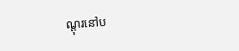ណ្តុរនៅប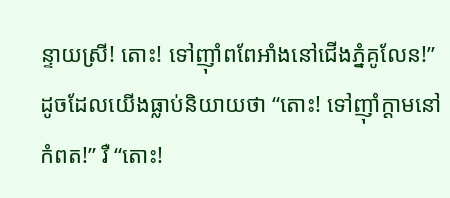ន្ទាយស្រី! តោះ! ទៅញ៊ាំពពែអាំងនៅជើងភ្នំគូលែន!”ដូចដែលយើងធ្លាប់និយាយថា “តោះ! ទៅញ៊ាំក្តាមនៅកំពត!” រឺ “តោះ!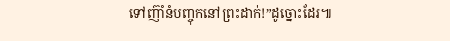ទៅញ៊ាំនំបញ្ចុកនៅព្រះដាក់!”ដូច្នោះដែរ៕